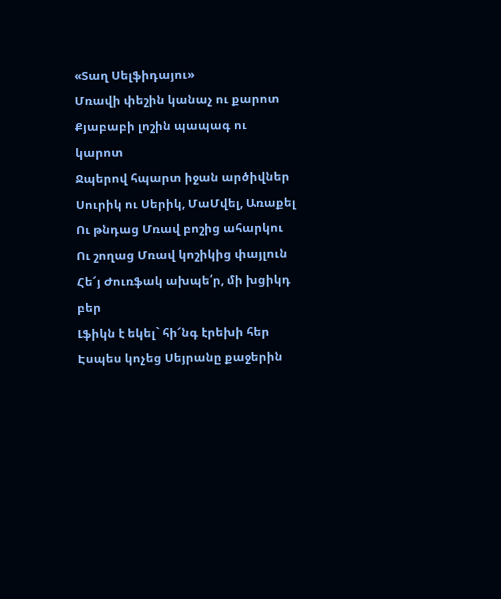«Տաղ Սելֆիդայու»
Մռավի փեշին կանաչ ու քարոտ
Քյաբաբի լոշին պապագ ու կարոտ
Ջպերով հպարտ իջան արծիվներ
Սուրիկ ու Սերիկ, ՄաՄվել, Առաքել
Ու թնդաց Մռավ բոշից ահարկու
Ու շողաց Մռավ կոշիկից փայլուն
Հե՜յ Ժուռֆակ ախպե՛ր, մի խցիկդ բեր
Լֆիկն է եկել` հի՜նգ էրեխի հեր
Էսպես կոչեց Սեյրանը քաջերին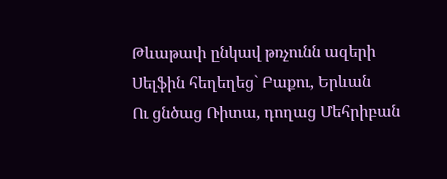Թևաթափ ընկավ թռչունն ազերի
Սելֆին հեղեղեց` Բաքու, Երևան
Ու ցնծաց Ռիտա, դողաց Մեհրիբան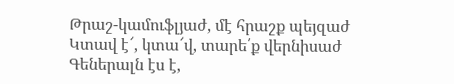Թրաշ-կամուֆլյաժ, մէ հրաշք պեյզաժ
Կտավ է՜, կտա՜վ, տարե՛ք վերնիսաժ
Գեներալն էս է,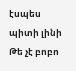էսպես պիտի լինի
Թե չէ բոբո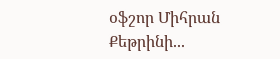օֆշոր Միհրան Քեթրինի...